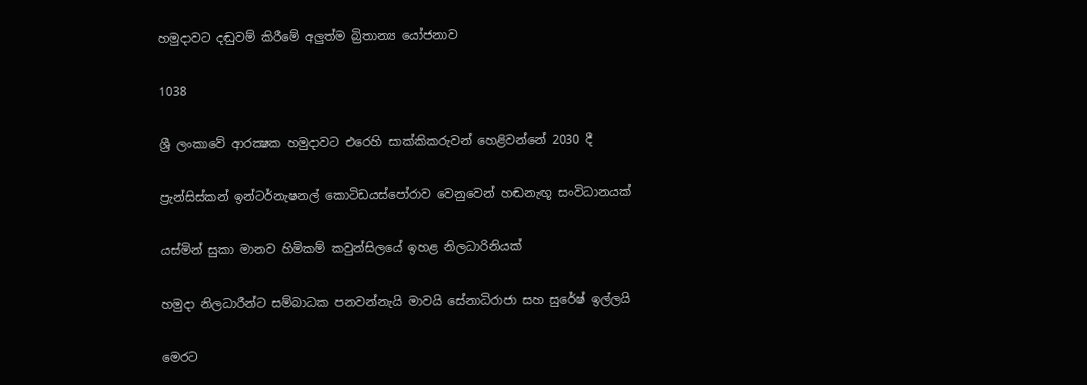හමුදාවට දඬුවම් කිරීමේ අලුත්ම බ්‍රිතාන්‍ය යෝජනාව

1038

ශ්‍රී ලංකාවේ ආරක්‍ෂක හමුදාවට එරෙහි සාක්කිකරුවන් හෙළිවන්නේ 2030 දී

ප්‍රැන්සිස්කන් ඉන්ටර්නැෂනල් කොටිඩයස්පෝරාව වෙනුවෙන් හඬනැඟූ සංවිධානයක්

යස්මින් සුකා මානව හිමිකම් කවුන්සිලයේ ඉහළ නිලධාරිනියක්

හමුදා නිලධාරීන්ට සම්බාධක පනවන්නැයි මාවයි සේනාධිරාජා සහ සුරේෂ් ඉල්ලයි

මෙරට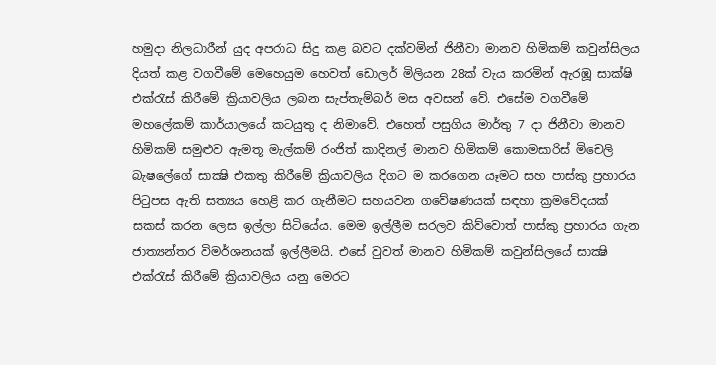හමුදා නිලධාරීන් යුද අපරාධ සිදු කළ බවට දක්වමින් ජිනීවා මානව හිමිකම් කවුන්සිලය දියත් කළ වගවීමේ මෙහෙයුම හෙවත් ඩොලර් මිලියන 28ක් වැය කරමින් ඇරඹූ සාක්ෂි එක්රැස් කිරීමේ ක්‍රියාවලිය ලබන සැප්තැම්බර් මස අවසන් වේ. එසේම වගවීමේ මහලේකම් කාර්යාලයේ කටයුතු ද නිමාවේ. එහෙත් පසුගිය මාර්තු 7 දා ජිනීවා මානව හිමිකම් සමුළුව ඇමතූ මැල්කම් රංජිත් කාදිනල් මානව හිමිකම් කොමසාරිස් මිචෙලි බැෂලේගේ සාක්‍ෂි එකතු කිරීමේ ක්‍රියාවලිය දිගට ම කරගෙන යෑමට සහ පාස්කු ප්‍රහාරය පිටුපස ඇති සත්‍යය හෙළි කර ගැනීමට සහයවන ගවේෂණයක් සඳහා ක්‍රමවේදයක් සකස් කරන ලෙස ඉල්ලා සිටියේය. මෙම ඉල්ලීම සරලව කිව්වොත් පාස්කු ප්‍රහාරය ගැන ජාත්‍යන්තර විමර්ශනයක් ඉල්ලීමයි. එසේ වුවත් මානව හිමිකම් කවුන්සිලයේ සාක්‍ෂි එක්රැස් කිරීමේ ක්‍රියාවලිය යනු මෙරට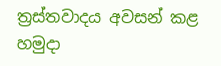ත්‍රස්තවාදය අවසන් කළ හමුදා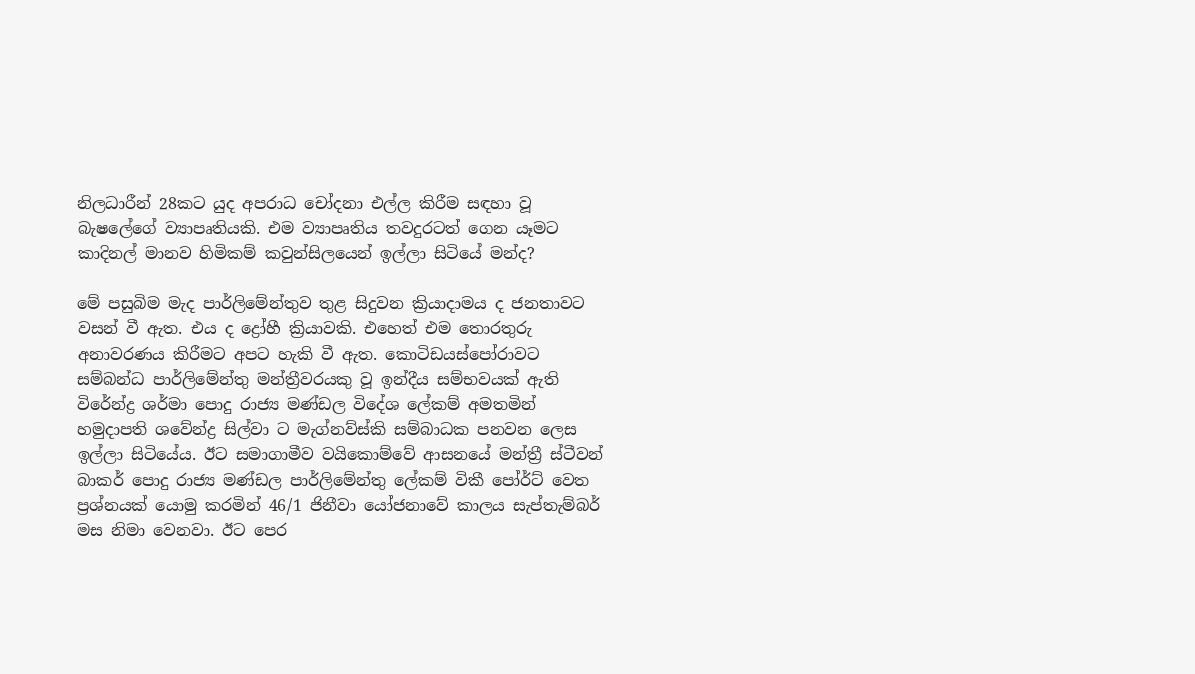නිලධාරීන් 28කට යුද අපරාධ චෝදනා එල්ල කිරීම සඳහා වූ බැෂලේගේ ව්‍යාපෘතියකි. එම ව්‍යාපෘතිය තවදුරටත් ගෙන යෑමට කාදිනල් මානව හිමිකම් කවුන්සිලයෙන් ඉල්ලා සිටියේ මන්ද?

මේ පසුබිම මැද පාර්ලිමේන්තුව තුළ සිදුවන ක්‍රියාදාමය ද ජනතාවට වසන් වී ඇත. එය ද ද්‍රෝහී ක්‍රියාවකි. එහෙත් එම තොරතුරු අනාවරණය කිරීමට අපට හැකි වී ඇත. කොටිඩයස්පෝරාවට සම්බන්ධ පාර්ලිමේන්තු මන්ත්‍රීවරයකු වූ ඉන්දීය සම්භවයක් ඇති විරේන්ද්‍ර ශර්මා පොදු රාජ්‍ය මණ්ඩල විදේශ ලේකම් අමතමින් හමුදාපති ශවේන්ද්‍ර සිල්වා ට මැග්නව්ස්කි සම්බාධක පනවන ලෙස ඉල්ලා සිටියේය. ඊට සමාගාමීව වයිකොම්වේ ආසනයේ මන්ත්‍රී ස්ටීවන් බාකර් පොදු රාජ්‍ය මණ්ඩල පාර්ලිමේන්තු ලේකම් විකී පෝර්ට් වෙත ප්‍රශ්නයක් යොමු කරමින් 46/1 ජිනීවා යෝජනාවේ කාලය සැප්තැම්බර් මස නිමා වෙනවා. ඊට පෙර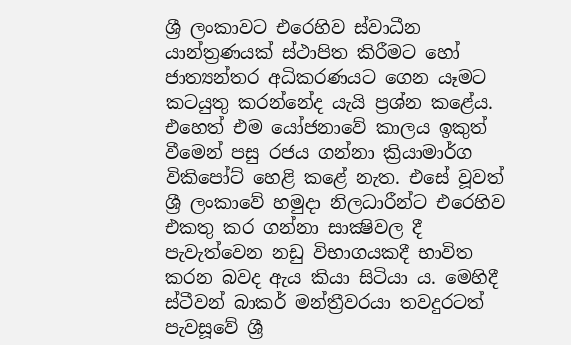ශ්‍රී ලංකාවට එරෙහිව ස්වාධීන යාන්ත්‍රණයක් ස්ථාපිත කිරීමට හෝ ජාත්‍යන්තර අධිකරණයට ගෙන යෑමට කටයුතු කරන්නේද යැයි ප්‍රශ්න කළේය. එහෙත් එම යෝජනාවේ කාලය ඉකුත් වීමෙන් පසු රජය ගන්නා ක්‍රියාමාර්ග විකිපෝට් හෙළි කළේ නැත. එසේ වූවත් ශ්‍රී ලංකාවේ හමුදා නිලධාරීන්ට එරෙහිව එකතු කර ගන්නා සාක්‍ෂිවල දී පැවැත්වෙන නඩු විභාගයකදී භාවිත කරන බවද ඇය කියා සිටියා ය. මෙහිදී ස්ටීවන් බාකර් මන්ත්‍රීවරයා තවදුරටත් පැවසූවේ ශ්‍රී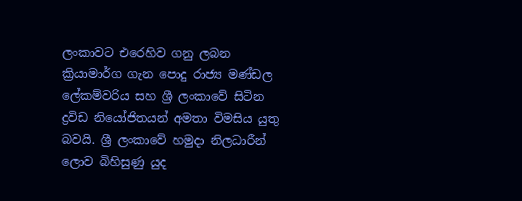ලංකාවට එරෙහිව ගනු ලබන ක්‍රියාමාර්ග ගැන පොදු රාජ්‍ය මණ්ඩල ලේකම්වරිය සහ ශ්‍රී ලංකාවේ සිටින ද්‍රවිඩ නියෝජිතයන් අමතා විමසිය යුතු බවයි. ශ්‍රී ලංකාවේ හමුදා නිලධාරීන් ලොව බිහිසුණු යුද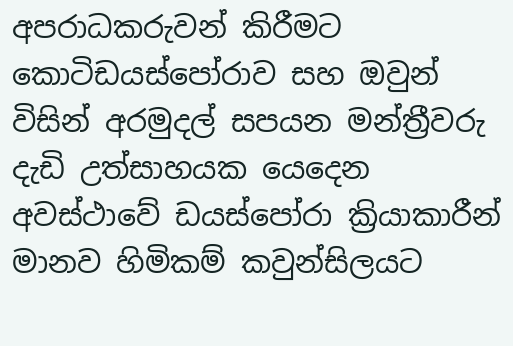අපරාධකරුවන් කිරීමට කොටිඩයස්පෝරාව සහ ඔවුන් විසින් අරමුදල් සපයන මන්ත්‍රීවරු දැඩි උත්සාහයක යෙදෙන අවස්ථාවේ ඩයස්පෝරා ක්‍රියාකාරීන් මානව හිමිකම් කවුන්සිලයට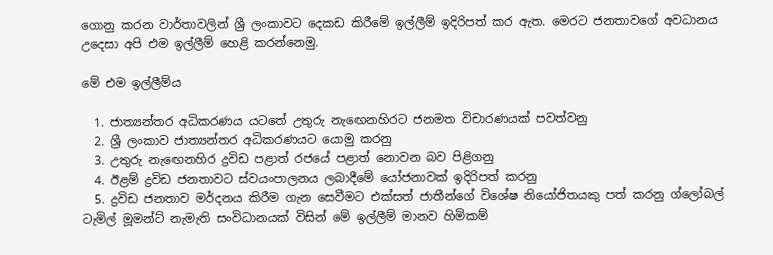ගොනු කරන වාර්තාවලින් ශ්‍රී ලංකාවට දෙකඩ කිරීමේ ඉල්ලීම් ඉදිරිපත් කර ඇත. මෙරට ජනතාවගේ අවධානය උදෙසා අපි එම ඉල්ලීම් හෙළි කරන්නෙමු.

මේ එම ඉල්ලීම්ය

  1. ජාත්‍යන්තර අධිකරණය යටතේ උතුරු නැඟෙනහිරට ජනමත විචාරණයක් පවත්වනු
  2. ශ්‍රී ලංකාව ජාත්‍යන්තර අධිකරණයට යොමු කරනු
  3. උතුරු නැඟෙනහිර ද්‍රවිඩ පළාත් රජයේ පළාත් නොවන බව පිළිගනු
  4. ඊළම් ද්‍රවිඩ ජනතාවට ස්වයංපාලනය ලබාදීමේ යෝජනාවක් ඉදිරිපත් කරනු
  5. ද්‍රවිඩ ජනතාව මර්දනය කිරීම ගැන සෙවීමට එක්සත් ජාතීන්ගේ විශේෂ නියෝජිතයකු පත් කරනු ග්ලෝබල් ටැමිල් මූමන්ට් නැමැති සංවිධානයක් විසින් මේ ඉල්ලීම් මානව හිමිකම්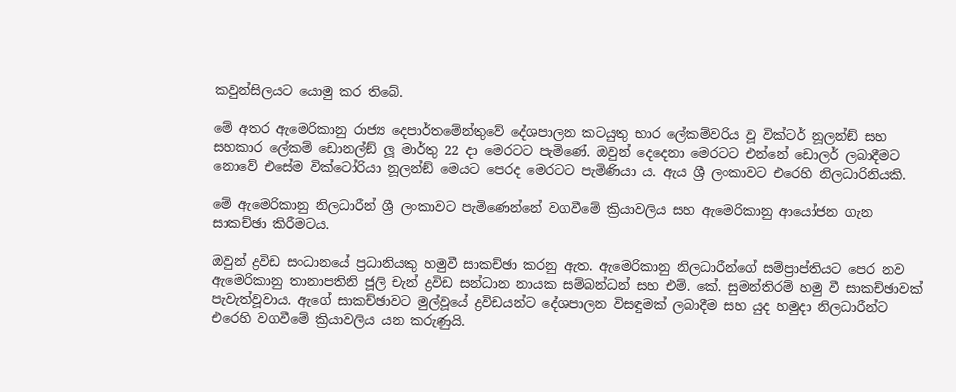කවුන්සිලයට යොමු කර තිබේ.

මේ අතර ඇමෙරිකානු රාජ්‍ය දෙපාර්තමේන්තුවේ දේශපාලන කටයුතු භාර ලේකම්වරිය වූ වික්ටර් නූලන්ඞ් සහ සහකාර ලේකම් ඩොනල්ඞ් ලූ මාර්තු 22 දා මෙරටට පැමිණේ. ඔවුන් දෙදෙනා මෙරටට එන්නේ ඩොලර් ලබාදීමට නොවේ එසේම වික්ටෝරියා නූලන්ඞ් මෙයට පෙරද මෙරටට පැමිණියා ය. ඇය ශ්‍රී ලංකාවට එරෙහි නිලධාරිනියකි.

මේ ඇමෙරිකානු නිලධාරීන් ශ්‍රී ලංකාවට පැමිණෙන්නේ වගවීමේ ක්‍රියාවලිය සහ ඇමෙරිකානු ආයෝජන ගැන සාකච්ඡා කිරීමටය.

ඔවුන් ද්‍රවිඩ සංධානයේ ප්‍රධානියකු හමුවී සාකච්ඡා කරනු ඇත. ඇමෙරිකානු නිලධාරීන්ගේ සම්ප්‍රාප්තියට පෙර නව ඇමෙරිකානු තානාපතිනි ජූලි චැන් ද්‍රවිඩ සන්ධාන නායක සම්බන්ධන් සහ එම්. කේ. සුමන්තිරම් හමු වී සාකච්ඡාවක් පැවැත්වූවාය. ඇගේ සාකච්ඡාවට මුල්වූයේ ද්‍රවිඩයන්ට දේශපාලන විසඳුමක් ලබාදීම සහ යුද හමුදා නිලධාරීන්ට එරෙහි වගවීමේ ක්‍රියාවලිය යන කරුණුයි.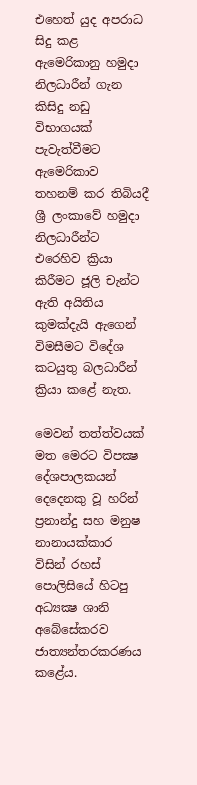එහෙත් යුද අපරාධ සිදු කළ ඇමෙරිකානු හමුදා නිලධාරීන් ගැන කිසිදු නඩු විභාගයක් පැවැත්වීමට ඇමෙරිකාව තහනම් කර තිබියදී ශ්‍රී ලංකාවේ හමුදා නිලධාරීන්ට එරෙහිව ක්‍රියා කිරීමට ජූලි චැන්ට ඇති අයිතිය කුමක්දැයි ඇගෙන් විමසීමට විදේශ කටයුතු බලධාරීන් ක්‍රියා කළේ නැත.

මෙවන් තත්ත්වයක් මත මෙරට විපක්‍ෂ දේශපාලකයන් දෙදෙනකු වූ හරින් ප්‍රනාන්දු සහ මනුෂ නානායක්කාර විසින් රහස් පොලිසියේ හිටපු අධ්‍යක්‍ෂ ශානි අබේසේකරව ජාත්‍යන්තරකරණය කළේය.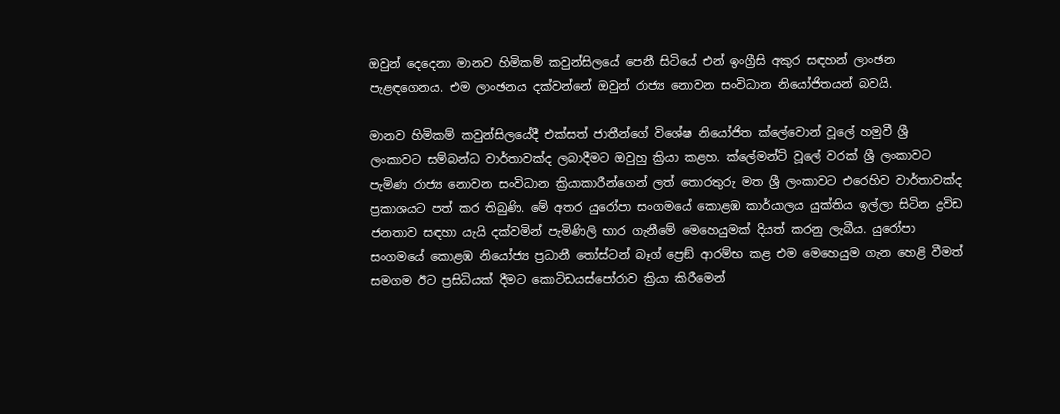ඔවුන් දෙදෙනා මානව හිමිකම් කවුන්සිලයේ පෙනී සිටියේ එන් ඉංග්‍රීසි අකුර සඳහන් ලාංඡන පැළඳගෙනය. එම ලාංඡනය දක්වන්නේ ඔවුන් රාජ්‍ය නොවන සංවිධාන නියෝජිතයන් බවයි.

මානව හිමිකම් කවුන්සිලයේදී එක්සත් ජාතීන්ගේ විශේෂ නියෝජිත ක්ලේවොන් වූලේ හමුවී ශ්‍රී ලංකාවට සම්බන්ධ වාර්තාවක්ද ලබාදීමට ඔවුහු ක්‍රියා කළහ. ක්ලේමන්ට් වූලේ වරක් ශ්‍රී ලංකාවට පැමිණ රාජ්‍ය නොවන සංවිධාන ක්‍රියාකාරීන්ගෙන් ලත් තොරතුරු මත ශ්‍රී ලංකාවට එරෙහිව වාර්තාවක්ද ප්‍රකාශයට පත් කර තිබුණි. මේ අතර යුරෝපා සංගමයේ කොළඹ කාර්යාලය යුක්තිය ඉල්ලා සිටින ද්‍රවිඩ ජනතාව සඳහා යැයි දක්වමින් පැමිණිලි භාර ගැනීමේ මෙහෙයුමක් දියත් කරනු ලැබීය. යුරෝපා සංගමයේ කොළඹ නියෝජ්‍ය ප්‍රධානී තෝස්ටන් බෑග් ප්‍රෙඞ් ආරම්භ කළ එම මෙහෙයුම ගැන හෙළි වීමත් සමගම ඊට ප්‍රසිධියක් දීමට කොටිඩයස්පෝරාව ක්‍රියා කිරීමෙන්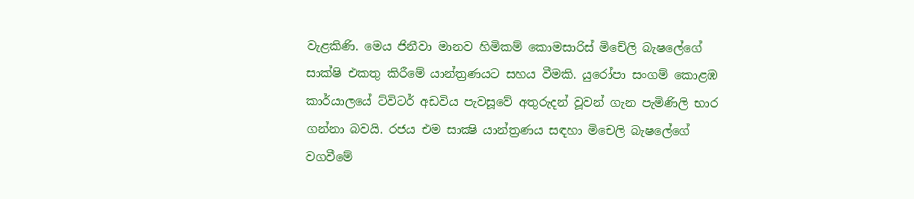වැළකිණි. මෙය ජිනීවා මානව හිමිකම් කොමසාරිස් මිචේලි බැෂලේගේ සාක්ෂි එකතු කිරීමේ යාන්ත්‍රණයට සහය වීමකි. යුරෝපා සංගම් කොළඹ කාර්යාලයේ ට්විටර් අඩවිය පැවසූවේ අතුරුදන් වූවන් ගැන පැමිණිලි භාර ගන්නා බවයි. රජය එම සාක්‍ෂි යාන්ත්‍රණය සඳහා මිචෙලි බැෂලේගේ වගවීමේ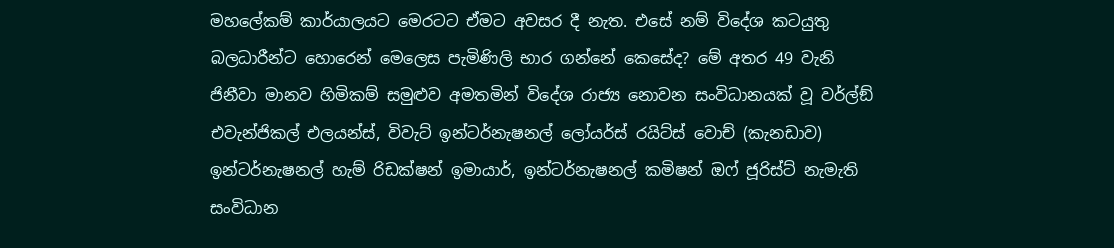මහලේකම් කාර්යාලයට මෙරටට ඒමට අවසර දී නැත. එසේ නම් විදේශ කටයුතු බලධාරීන්ට හොරෙන් මෙලෙස පැමිණිලි භාර ගන්නේ කෙසේද? මේ අතර 49 වැනි ජිනීවා මානව හිමිකම් සමුළුව අමතමින් විදේශ රාජ්‍ය නොවන සංවිධානයක් වූ වර්ල්ඞ් එවැන්ජිකල් එලයන්ස්, විවැට් ඉන්ටර්නැෂනල් ලෝයර්ස් රයිට්ස් වොච් (කැනඩාව) ඉන්ටර්නැෂනල් හැම් රිඩක්ෂන් ඉමායාර්, ඉන්ටර්නැෂනල් කමිෂන් ඔෆ් ජූරිස්ට් නැමැති සංවිධාන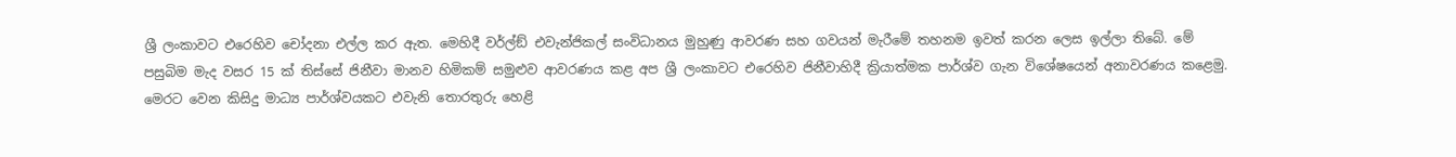ශ්‍රී ලංකාවට එරෙහිව චෝදනා එල්ල කර ඇත. මෙහිදී වර්ල්ඞ් එවැන්ජිකල් සංවිධානය මුහුණු ආවරණ සහ ගවයන් මැරීමේ තහනම ඉවත් කරන ලෙස ඉල්ලා තිබේ. මේ පසුබිම මැද වසර 15 ක් තිස්සේ ජිනීවා මානව හිමිකම් සමුළුව ආවරණය කළ අප ශ්‍රී ලංකාවට එරෙහිව ජිනීවාහිදී ක්‍රියාත්මක පාර්ශ්ව ගැන විශේෂයෙන් අනාවරණය කළෙමු. මෙරට වෙන කිසිදු මාධ්‍ය පාර්ශ්වයකට එවැනි තොරතුරු හෙළි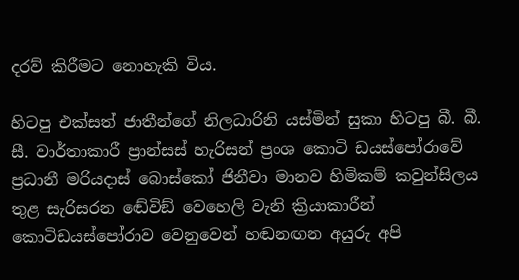දරව් කිරීමට නොහැකි විය.

හිටපු එක්සත් ජාතීන්ගේ නිලධාරිනි යස්මින් සුකා හිටපු බී. බී. සී. වාර්තාකාරී ප්‍රාන්සස් හැරිසන් ප්‍රංශ කොටි ඩයස්පෝරාවේ ප්‍රධානී මරියදාස් බොස්කෝ ජිනීවා මානව හිමිකම් කවුන්සිලය තුළ සැරිසරන ඬේවිඞ් වෙහෙලි වැනි ක්‍රියාකාරීන් කොටිඩයස්පෝරාව වෙනුවෙන් හඬනඟන අයුරු අපි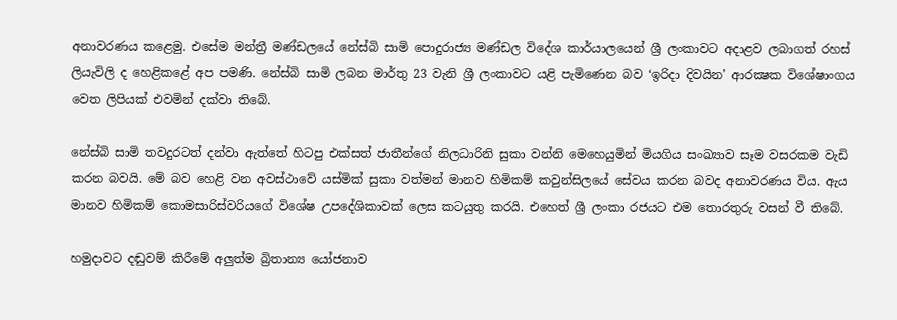අනාවරණය කළෙමු. එසේම මන්ත්‍රී මණ්ඩලයේ නේස්බි සාමි පොදුරාජ්‍ය මණ්ඩල විදේශ කාර්යාලයෙන් ශ්‍රී ලංකාවට අදාළව ලබාගත් රහස් ලියැවිලි ද හෙළිකළේ අප පමණි. නේස්බි සාමි ලබන මාර්තු 23 වැනි ශ්‍රී ලංකාවට යළි පැමිණෙන බව ‘ඉරිදා දිවයින’ ආරක්‍ෂක විශේෂාංගය වෙත ලිපියක් එවමින් දක්වා තිබේ.

නේස්බි සාමි තවදුරටත් දන්වා ඇත්තේ හිටපු එක්සත් ජාතීන්ගේ නිලධාරිනි සුකා වන්නි මෙහෙයුමින් මියගිය සංඛ්‍යාව සෑම වසරකම වැඩි කරන බවයි. මේ බව හෙළි වන අවස්ථාවේ යස්මික් සුකා වත්මන් මානව හිමිකම් කවුන්සිලයේ සේවය කරන බවද අනාවරණය විය. ඇය මානව හිමිකම් කොමසාරිස්වරියගේ විශේෂ උපදේශිකාවක් ලෙස කටයුතු කරයි. එහෙත් ශ්‍රී ලංකා රජයට එම තොරතුරු වසන් වී තිබේ.

හමුදාවට දඬුවම් කිරීමේ අලුත්ම බ්‍රිතාන්‍ය යෝජනාව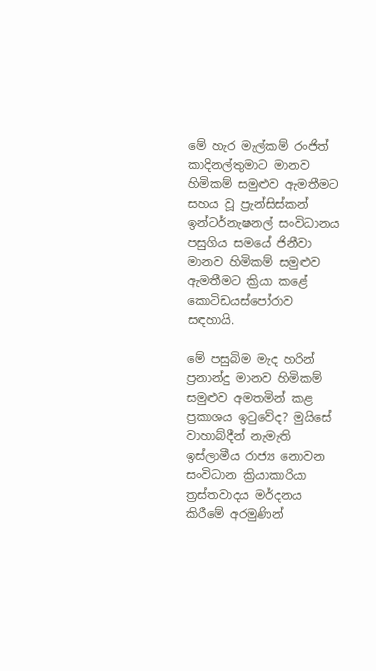මේ හැර මැල්කම් රංජිත් කාදිනල්තුමාට මානව හිමිකම් සමුළුව ඇමතීමට සහය වූ ප්‍රැන්සිස්කන් ඉන්ටර්නැෂනල් සංවිධානය පසුගිය සමයේ ජිනීවා මානව හිමිකම් සමුළුව ඇමතීමට ක්‍රියා කළේ කොටිඩයස්පෝරාව සඳහායි.

මේ පසුබිම මැද හරින් ප්‍රනාන්දු මානව හිමිකම් සමුළුව අමතමින් කළ ප්‍රකාශය ඉටුවේද? මුයිසේ වාහාබ්දීන් නැමැති ඉස්ලාමීය රාජ්‍ය නොවන සංවිධාන ක්‍රියාකාරියා ත්‍රස්තවාදය මර්දනය කිරීමේ අරමුණින්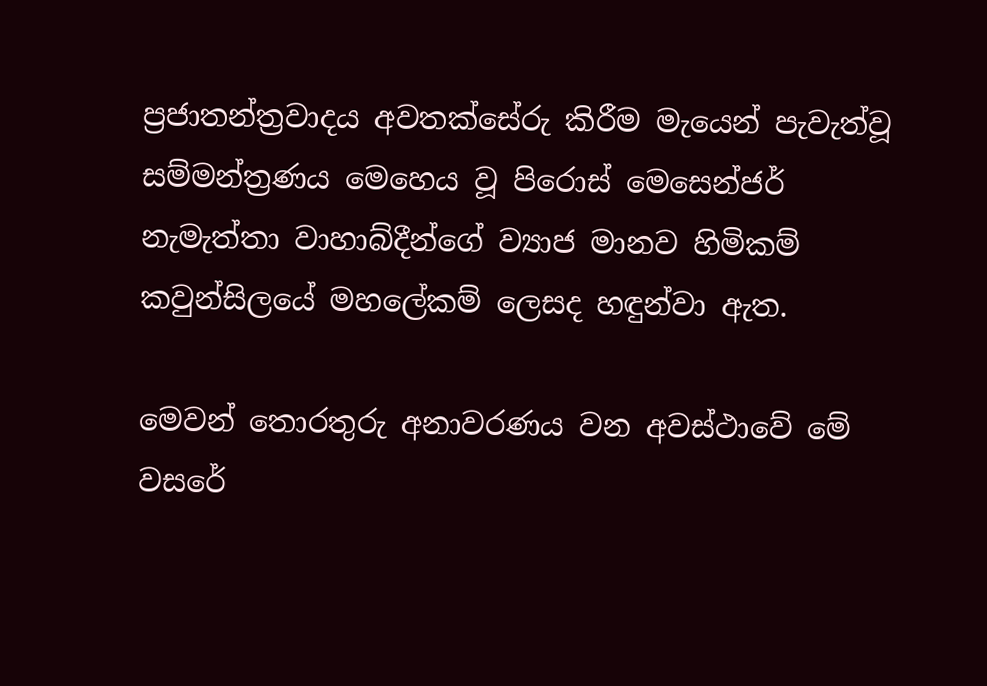ප්‍රජාතන්ත්‍රවාදය අවතක්සේරු කිරීම මැයෙන් පැවැත්වූ සම්මන්ත්‍රණය මෙහෙය වූ පිරොස් මෙසෙන්ජර් නැමැත්තා වාහාබ්දීන්ගේ ව්‍යාජ මානව හිමිකම් කවුන්සිලයේ මහලේකම් ලෙසද හඳුන්වා ඇත.

මෙවන් තොරතුරු අනාවරණය වන අවස්ථාවේ මේ වසරේ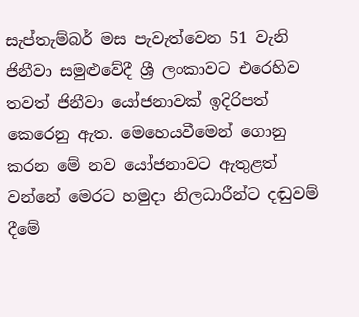සැප්තැම්බර් මස පැවැත්වෙන 51 වැනි ජිනීවා සමුළුවේදී ශ්‍රී ලංකාවට එරෙහිව තවත් ජිනීවා යෝජනාවක් ඉදිරිපත් කෙරෙනු ඇත. මෙහෙයවීමෙන් ගොනු කරන මේ නව යෝජනාවට ඇතුළත් වන්නේ මෙරට හමුදා නිලධාරීන්ට දඬුවම් දීමේ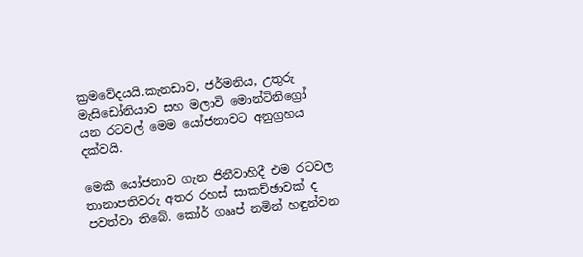ක්‍රමවේදයයි.කැනඩාව, ජර්මනිය, උතුරු මැසිඩෝනියාව සහ මලාවි මොන්ටිනිග්‍රෝ යන රටවල් මෙම යෝජනාවට අනුග්‍රහය දක්වයි.

මෙකී යෝජනාව ගැන ජිනීවාහිදී එම රටවල තානාපතිවරු අතර රහස් සාකච්ඡාවක් ද පවත්වා තිබේ. කෝර් ගෲප් නමින් හඳුන්වන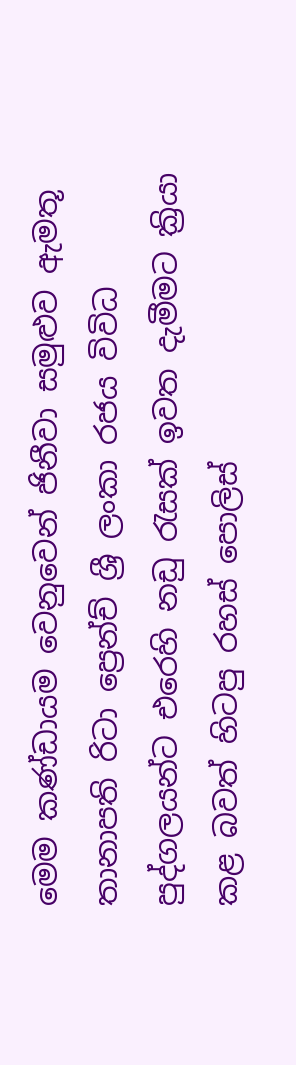මෙම කණ්ඩායම වෙනුවෙන් ජිනීවා සමුළුව ඇමතූ තානාපති රිටා ප්‍රෙන්ච් ශ්‍රී ලංකා රජය විවිධ පුද්ගලයන්ට එරෙහි නඩු රැසක් ඉවත දැමීමට ක්‍රියා කළ බවත් හිටපු රහස් පොලිස්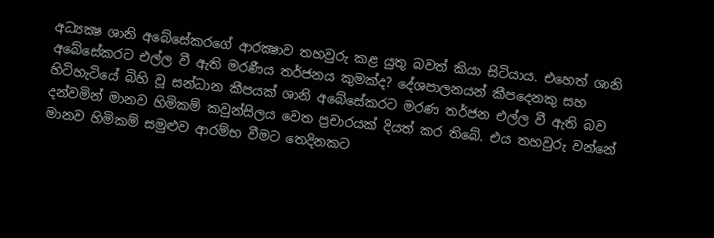අධ්‍යක්‍ෂ ශානි අබේසේකරගේ ආරක්‍ෂාව තහවුරු කළ යුතු බවත් කියා සිටියාය. එහෙත් ශානි අබේසේකරට එල්ල වී ඇති මරණීය තර්ජනය කුමක්ද? දේශපාලනයන් කීපදෙනකු සහ හිටිහැටියේ බිහි වූ සන්ධාන කීපයක් ශානි අබේසේකරට මරණ තර්ජන එල්ල වී ඇති බව දන්වමින් මානව හිමිකම් කවුන්සිලය වෙත ප්‍රචාරයක් දියත් කර තිබේ. එය තහවුරු වන්නේ මානව හිමිකම් සමුළුව ආරම්භ වීමට තෙදිනකට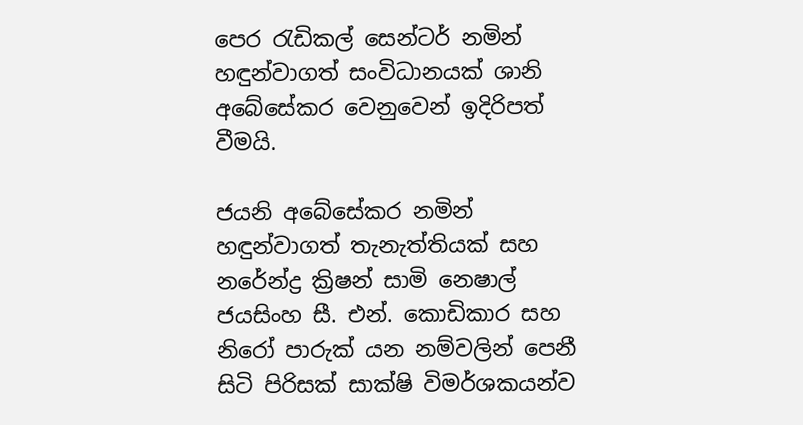පෙර රැඩිකල් සෙන්ටර් නමින් හඳුන්වාගත් සංවිධානයක් ශානි අබේසේකර වෙනුවෙන් ඉදිරිපත් වීමයි.

ජයනි අබේසේකර නමින් හඳුන්වාගත් තැනැත්තියක් සහ නරේන්ද්‍ර ක්‍රිෂන් සාමි නෙෂාල් ජයසිංහ සී. එන්. කොඩිකාර සහ නිරෝ පාරුක් යන නම්වලින් පෙනී සිටි පිරිසක් සාක්ෂි විමර්ශකයන්ව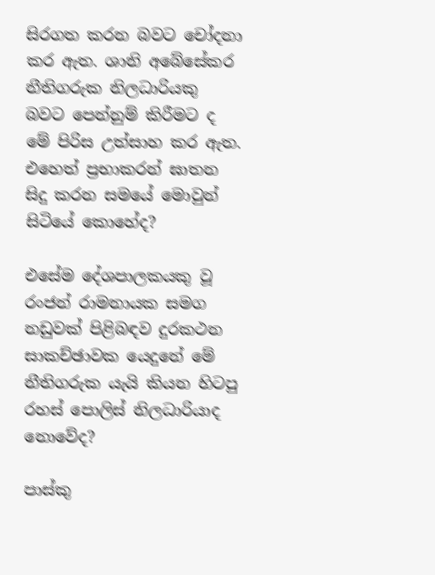සිරගත කරන බවට චෝදනා කර ඇත. ශානි අබේසේකර නීතිගරුක නිලධාරියකු බවට පෙන්නුම් කිරීමට ද මේ පිරිස උත්සාහ කර ඇත. එහෙත් ප්‍රභාකරන් ඝාතන සිදු කරන සමයේ මොවුන් සිටියේ කොහේද?

එසේම දේශපාලකයකු වූ රංජන් රාමනායක සමග නඩුවක් පිළිබඳව දුරකථන සාකච්ඡාවක යෙදුනේ මේ නීතිගරුක යැයි කියන හිටපු රහස් පොලිස් නිලධාරියාද නොවේද?

පාස්කු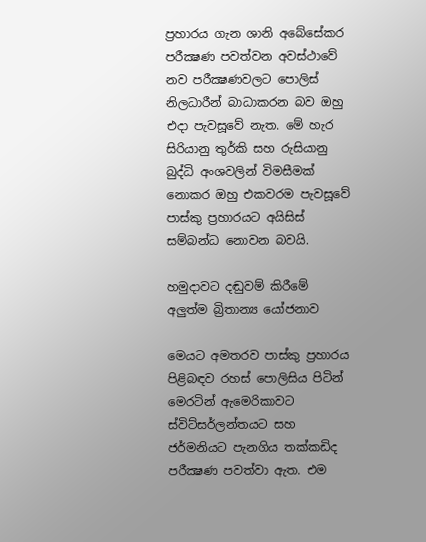ප්‍රහාරය ගැන ශානි අබේසේකර පරීක්‍ෂණ පවත්වන අවස්ථාවේ නව පරීක්‍ෂණවලට පොලිස් නිලධාරීන් බාධාකරන බව ඔහු එදා පැවසූවේ නැත. මේ හැර සිරියානු තුර්කි සහ රුසියානු බුද්ධි අංශවලින් විමසීමක් නොකර ඔහු එකවරම පැවසූවේ පාස්කු ප්‍රහාරයට අයිසිස් සම්බන්ධ නොවන බවයි.

හමුදාවට දඬුවම් කිරීමේ අලුත්ම බ්‍රිතාන්‍ය යෝජනාව

මෙයට අමතරව පාස්කු ප්‍රහාරය පිළිබඳව රහස් පොලිසිය පිටින් මෙරටින් ඇමෙරිකාවට ස්විට්සර්ලන්තයට සහ ජර්මනියට පැනගිය තක්කඩිද පරීක්‍ෂණ පවත්වා ඇත. එම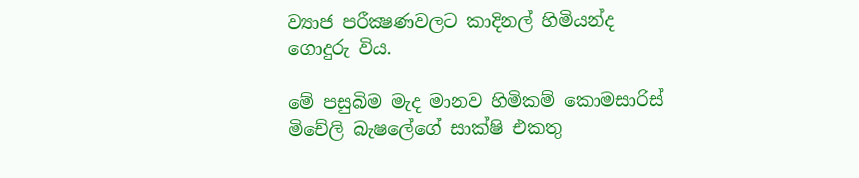ව්‍යාජ පරීක්‍ෂණවලට කාදිනල් හිමියන්ද ගොදුරු විය.

මේ පසුබිම මැද මානව හිමිකම් කොමසාරිස් මිචේලි බැෂලේගේ සාක්ෂි එකතු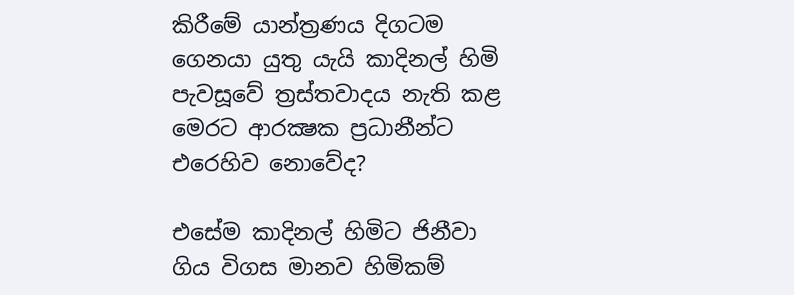කිරීමේ යාන්ත්‍රණය දිගටම ගෙනයා යුතු යැයි කාදිනල් හිමි පැවසූවේ ත්‍රස්තවාදය නැති කළ මෙරට ආරක්‍ෂක ප්‍රධානීන්ට එරෙහිව නොවේද?

එසේම කාදිනල් හිමිට ජිනීවා ගිය විගස මානව හිමිකම්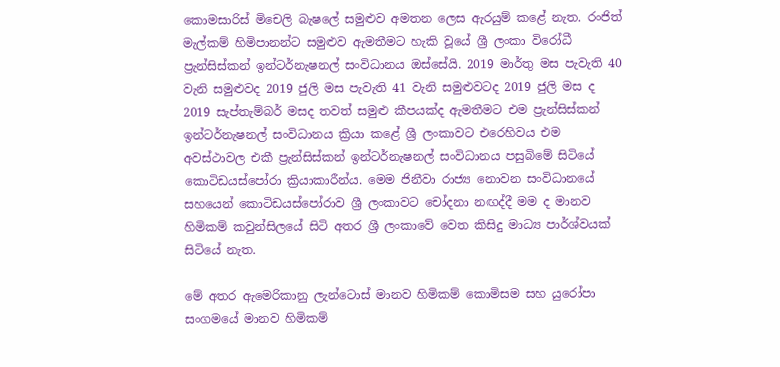කොමසාරිස් මිචෙලි බැෂලේ සමුළුව අමතන ලෙස ඇරයුම් කළේ නැත. රංජිත් මැල්කම් හිමිපානන්ට සමුළුව ඇමතීමට හැකි වූයේ ශ්‍රී ලංකා විරෝධී ප්‍රැන්සිස්කන් ඉන්ටර්නැෂනල් සංවිධානය ඔස්සේයි. 2019 මාර්තු මස පැවැති 40 වැනි සමුළුවද 2019 ජුලි මස පැවැති 41 වැනි සමුළුවටද 2019 ජුලි මස ද 2019 සැප්තැම්බර් මසද තවත් සමුළු කීපයක්ද ඇමතීමට එම ප්‍රැන්සිස්කන් ඉන්ටර්නැෂනල් සංවිධානය ක්‍රියා කළේ ශ්‍රී ලංකාවට එරෙහිවය එම අවස්ථාවල එකී ප්‍රැන්සිස්කන් ඉන්ටර්නැෂනල් සංවිධානය පසුබිමේ සිටියේ කොටිඩයස්පෝරා ක්‍රියාකාරීන්ය. මෙම ජිනීවා රාජ්‍ය නොවන සංවිධානයේ සහයෙන් කොටිඩයස්පෝරාව ශ්‍රී ලංකාවට චෝදනා නඟද්දී මම ද මානව හිමිකම් කවුන්සිලයේ සිටි අතර ශ්‍රී ලංකාවේ වෙත කිසිදු මාධ්‍ය පාර්ශ්වයක් සිටියේ නැත.

මේ අතර ඇමෙරිකානු ලැන්ටොස් මානව හිමිකම් කොමිසම සහ යුරෝපා සංගමයේ මානව හිමිකම්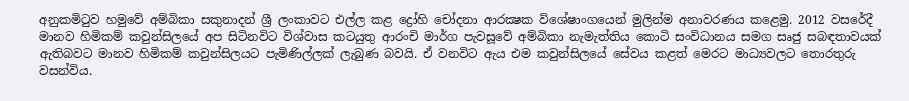අනුකමිටුව හමුවේ අම්බිකා සකුනාදන් ශ්‍රී ලංකාවට එල්ල කළ ද්‍රෝහි චෝදනා ආරක්‍ෂක විශේෂාංගයෙන් මුලින්ම අනාවරණය කළෙමු. 2012 වසරේදී මානව හිමිකම් කවුන්සිලයේ අප සිටිනවිට විශ්වාස කටයුතු ආරංචි මාර්ග පැවසූවේ අම්බිකා නැමැත්තිය කොටි සංවිධානය සමග සෘජු සබඳතාවයක් ඇතිබවට මානව හිමිකම් කවුන්සිලයට පැමිණිල්ලක් ලැබුණ බවයි. ඒ වනවිට ඇය එම කවුන්සිලයේ සේවය කළත් මෙරට මාධ්‍යවලට තොරතුරු වසන්විය.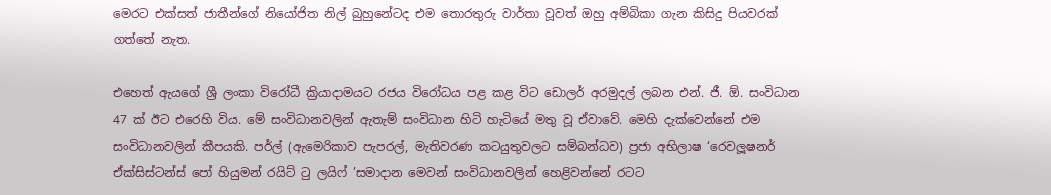මෙරට එක්සත් ජාතීන්ගේ නියෝජිත නිල් බුහුනේටද එම තොරතුරු වාර්තා වූවත් ඔහු අම්බිකා ගැන කිසිදු පියවරක් ගත්තේ නැත.

එහෙත් ඇයගේ ශ්‍රී ලංකා විරෝධී ක්‍රියාදාමයට රජය විරෝධය පළ කළ විට ඩොලර් අරමුදල් ලබන එන්. ජී. ඕ. සංවිධාන 47 ක් ඊට එරෙහි විය. මේ සංවිධානවලින් ඇතැම් සංවිධාන හිටි හැටියේ මතු වූ ඒවාවේ. මෙහි දැක්වෙන්නේ එම සංවිධානවලින් කීපයකි. පර්ල් (ඇමෙරිකාව පැපරල්, මැතිවරණ කටයුතුවලට සම්බන්ධව) ප්‍රජා අභිලාෂ ‘රෙවලූෂනර් ඒක්සිස්ටන්ස් පෝ හියුමන් රයිට් ටු ලයිෆ් ’සමාදාන මෙවන් සංවිධානවලින් හෙළිවන්නේ රටට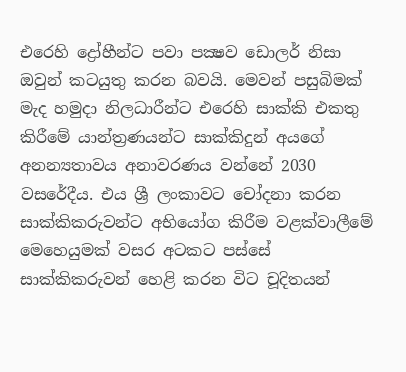එරෙහි ද්‍රෝහීන්ට පවා පක්‍ෂව ඩොලර් නිසා ඔවුන් කටයුතු කරන බවයි. මෙවන් පසුබිමක් මැද හමුදා නිලධාරීන්ට එරෙහි සාක්කි එකතු කිරීමේ යාන්ත්‍රණයන්ට සාක්කිදුන් අයගේ අනන්‍යතාවය අනාවරණය වන්නේ 2030 වසරේදීය. එය ශ්‍රී ලංකාවට චෝදනා කරන සාක්කිකරුවන්ට අභියෝග කිරීම වළක්වාලීමේ මෙහෙයුමක් වසර අටකට පස්සේ සාක්කිකරුවන් හෙළි කරන විට චූදිතයන්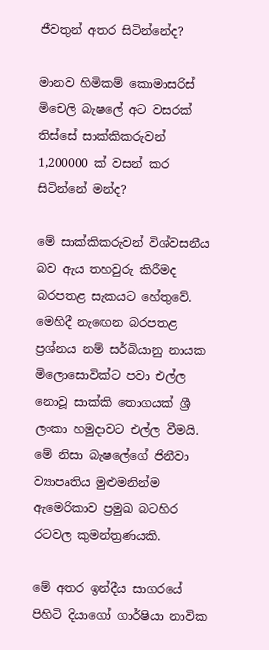ජීවතුන් අතර සිටින්නේද?

මානව හිමිකම් කොමාසරිස් මිචෙලි බැෂලේ අට වසරක් තිස්සේ සාක්කිකරුවන් 1,200000 ක් වසන් කර සිටින්නේ මන්ද?

මේ සාක්කිකරුවන් විශ්වසනීය බව ඇය තහවුරු කිරීමද බරපතළ සැකයට හේතුවේ. මෙහිදී නැඟෙන බරපතළ ප්‍රශ්නය නම් සර්බියානු නායක මිලොසොවික්ට පවා එල්ල නොවූ සාක්කි තොගයක් ශ්‍රී ලංකා හමුදාවට එල්ල වීමයි. මේ නිසා බැෂලේගේ ජිනීවා ව්‍යාපෘතිය මුළුමනින්ම ඇමෙරිකාව ප්‍රමුඛ බටහිර රටවල කුමන්ත්‍රණයකි.

මේ අතර ඉන්දීය සාගරයේ පිහිටි දියාගෝ ගාර්ෂියා නාවික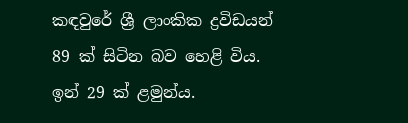කඳවුරේ ශ්‍රී ලාංකික ද්‍රවිඩයන් 89 ක් සිටින බව හෙළි විය. ඉන් 29 ක් ළමුන්ය.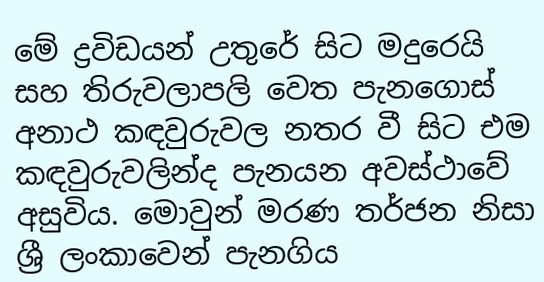මේ ද්‍රවිඩයන් උතුරේ සිට මදුරෙයි සහ තිරුවලාපලි වෙත පැනගොස් අනාථ කඳවුරුවල නතර වී සිට එම කඳවුරුවලින්ද පැනයන අවස්ථාවේ අසුවිය. මොවුන් මරණ තර්ජන නිසා ශ්‍රී ලංකාවෙන් පැනගිය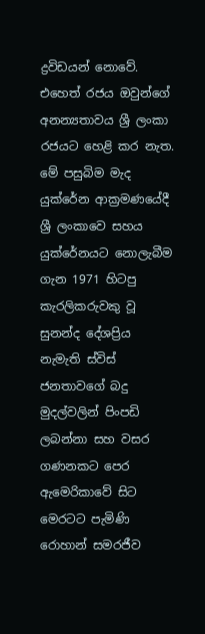ද්‍රවිඩයන් නොවේ. එහෙත් රජය ඔවුන්ගේ අනන්‍යතාවය ශ්‍රී ලංකා රජයට හෙළි කර නැත. මේ පසුබිම මැද යුක්රේන ආක්‍රමණයේදී ශ්‍රී ලංකාවෙ සහය යුක්රේනයට නොලැබීම ගැන 1971 හිටපු කැරලිකරුවකු වූ සුනන්ද දේශප්‍රිය නැමැති ස්විස් ජනතාවගේ බදු මුදල්වලින් පිංපඩි ලබන්නා සහ වසර ගණනකට පෙර ඇමෙරිකාවේ සිට මෙරටට පැමිණි රොහාන් සමරජීව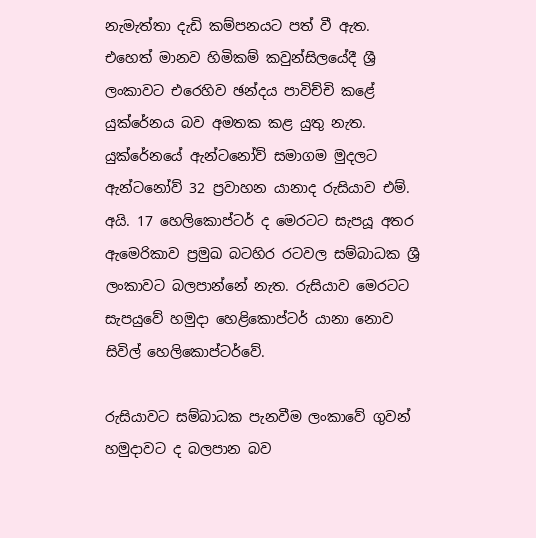නැමැත්තා දැඩි කම්පනයට පත් වී ඇත. එහෙත් මානව හිමිකම් කවුන්සිලයේදී ශ්‍රී ලංකාවට එරෙහිව ඡන්දය පාවිච්චි කළේ යුක්රේනය බව අමතක කළ යුතු නැත. යුක්රේනයේ ඇන්ටනෝව් සමාගම මුදලට ඇන්ටනෝව් 32 ප්‍රවාහන යානාද රුසියාව එම්. අයි. 17 හෙලිකොප්ටර් ද මෙරටට සැපයූ අතර ඇමෙරිකාව ප්‍රමුඛ බටහිර රටවල සම්බාධක ශ්‍රී ලංකාවට බලපාන්නේ නැත. රුසියාව මෙරටට සැපයුවේ හමුදා හෙළිකොප්ටර් යානා නොව සිවිල් හෙලිකොප්ටර්වේ.

රුසියාවට සම්බාධක පැනවීම ලංකාවේ ගුවන් හමුදාවට ද බලපාන බව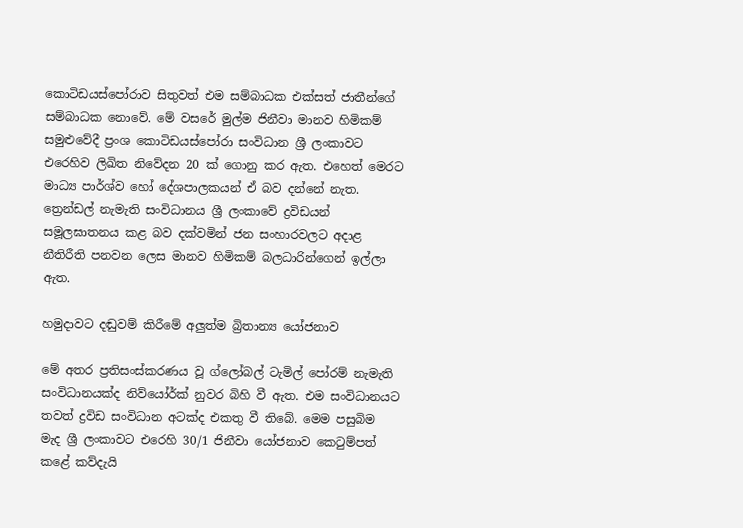කොටිඩයස්පෝරාව සිතුවත් එම සම්බාධක එක්සත් ජාතීන්ගේ සම්බාධක නොවේ. මේ වසරේ මුල්ම ජිනීවා මානව හිමිකම් සමුළුවේදී ප්‍රංශ කොටිඩයස්පෝරා සංවිධාන ශ්‍රී ලංකාවට එරෙහිව ලිඛිත නිවේදන 20 ක් ගොනු කර ඇත. එහෙත් මෙරට මාධ්‍ය පාර්ශ්ව හෝ දේශපාලකයන් ඒ බව දන්නේ නැත. ත්‍රෙන්ඩල් නැමැති සංවිධානය ශ්‍රී ලංකාවේ ද්‍රවිඩයන් සමූලඝාතනය කළ බව දක්වමින් ජන සංහාරවලට අදාළ නීතිරීති පනවන ලෙස මානව හිමිකම් බලධාරින්ගෙන් ඉල්ලා ඇත.

හමුදාවට දඬුවම් කිරීමේ අලුත්ම බ්‍රිතාන්‍ය යෝජනාව

මේ අතර ප්‍රතිසංස්කරණය වූ ග්ලෝබල් ටැමිල් පෝරම් නැමැති සංවිධානයක්ද නිව්යෝර්ක් නුවර බිහි වී ඇත. එම සංවිධානයට තවත් ද්‍රවිඩ සංවිධාන අටක්ද එකතු වී තිබේ. මෙම පසුබිම මැද ශ්‍රී ලංකාවට එරෙහි 30/1 ජිනීවා යෝජනාව කෙටුම්පත් කළේ කව්දැයි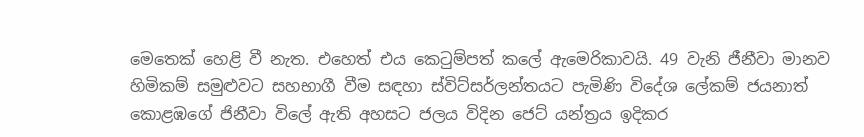මෙතෙක් හෙළි වී නැත. එහෙත් එය කෙටුම්පත් කලේ ඇමෙරිකාවයි. 49 වැනි ජීනීවා මානව හිමිකම් සමුළුවට සහභාගී වීම සඳහා ස්විට්සර්ලන්තයට පැමිණි විදේශ ලේකම් ජයනාත් කොළඹගේ ජිනීවා විලේ ඇති අහසට ජලය විදින ජෙට් යන්ත්‍රය ඉදිකර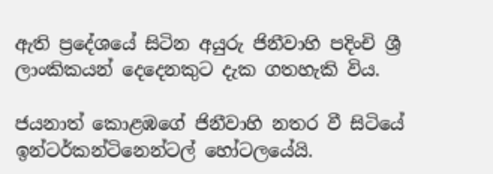ඇති ප්‍රදේශයේ සිටින අයුරු ජිනීවාහි පදිංචි ශ්‍රී ලාංකිකයන් දෙදෙනකුට දැක ගතහැකි විය.

ජයනාත් කොළඹගේ ජිනීවාහි නතර වී සිටියේ ඉන්ටර්කන්ටිනෙන්ටල් හෝටලයේයි.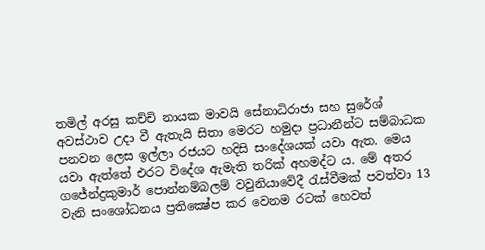තමිල් අරසු කච්චි නායක මාවයි සේනාධිරාජා සහ සුරේශ් අවස්ථාව උදා වී ඇතැයි සිතා මෙරට හමුදා ප්‍රධානීන්ට සම්බාධක පනවන ලෙස ඉල්ලා රජයට හදිසි සංදේශයක් යවා ඇත. මෙය යවා ඇත්තේ එරට විදේශ ඇමැති තරික් අහමද්ට ය. මේ අතර ගජේන්ද්‍රකුමාර් පොන්නම්බලම් වවුනියාවේදී රැස්වීමක් පවත්වා 13 වැනි සංශෝධනය ප්‍රතික්‍ෂේප කර වෙනම රටක් හෙවත්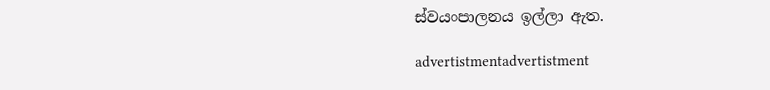ස්වයංපාලනය ඉල්ලා ඇත.

advertistmentadvertistment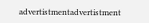advertistmentadvertistment